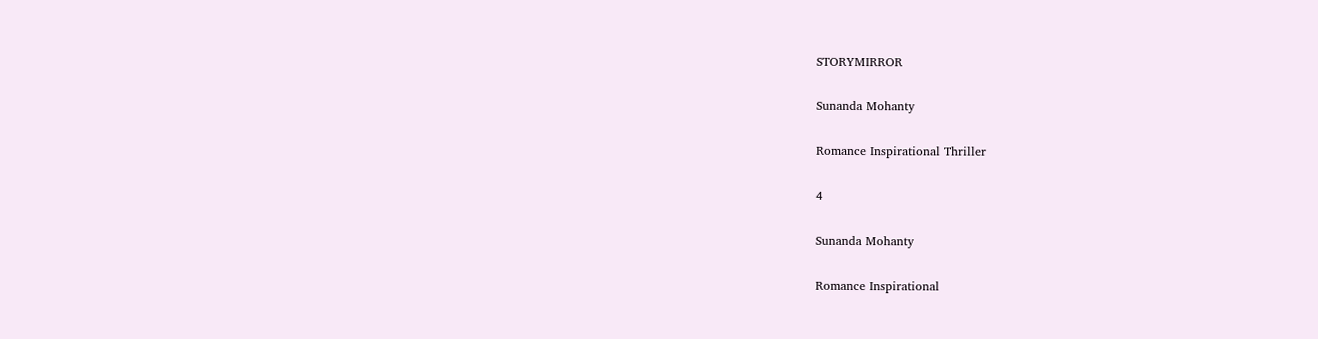STORYMIRROR

Sunanda Mohanty

Romance Inspirational Thriller

4

Sunanda Mohanty

Romance Inspirational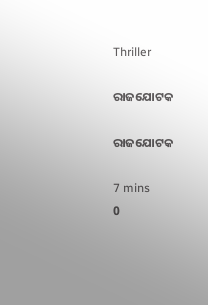Thriller

ରାଜଯୋଟକ

ରାଜଯୋଟକ

7 mins
0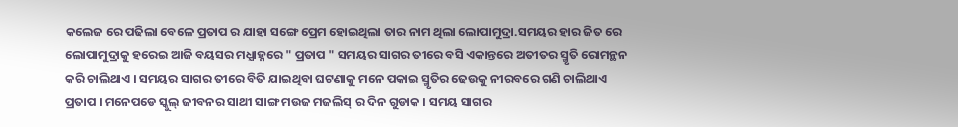କଲେଜ ରେ ପଢିଲା ବେଳେ ପ୍ରତାପ ର ଯାହା ସଙ୍ଗେ ପ୍ରେମ ହୋଇଥିଲା ତାର ନାମ ଥିଲା ଲୋପାମୁଦ୍ରା.ସମୟର ହାର ଜିତ ରେ ଲୋପାମୁଦ୍ରାକୁ ହରେଇ ଆଜି ବୟସର ମଧ୍ଯାହ୍ନରେ " ପ୍ରତାପ " ସମୟର ସାଗର ତୀରେ ବସି ଏକାନ୍ତରେ ଅତୀତର ସ୍ମୃତି ରୋମନ୍ଥନ କରି ଚାଲିଥାଏ । ସମୟର ସାଗର ତୀରେ ବିତି ଯାଇଥିବା ଘଟଣାକୁ ମନେ ପକାଇ ସ୍ମୃତିର ଢେଉକୁ ନୀରବରେ ଗଣି ଚାଲିଥାଏ ପ୍ରତାପ । ମନେପଡେ ସ୍କୁଲ୍ ଜୀବନର ସାଥୀ ସାଙ୍ଗ ମଉଜ ମଜଲିସ୍ ର ଦିନ ଗୁଡାକ । ସମୟ ସାଗର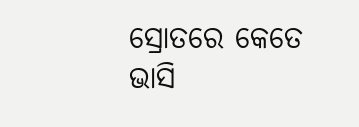ସ୍ରୋତରେ କେତେ ଭାସି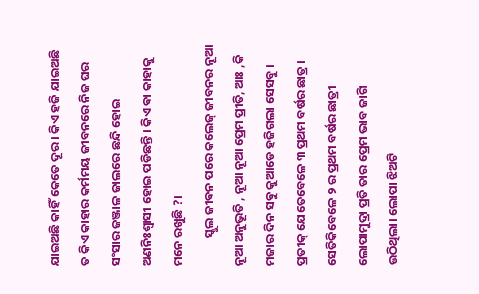ଯାଇଅଛି କାହିଁ କେତେ ଦୂର । କିଏ ହଜି ଯାଇଅଛି ତ କିଏ କାହାର କର୍ମମୟ ଜୀବନରେ ନିଜ ଘର ସଂସାର ଜଞ୍ଜାଳ ଜାଲରେ ଛନ୍ଦି ହୋଇ ଅଣନିଃଶ୍ବାସୀ ହୋଇ ପଡିଛନ୍ତି । କିଏ ଵା କାହାକୁ ମନେ ରଖୁଛି ?।
          ସ୍କୁଲ ଜୀଵନ ପରେ କଲେଜ୍ ଜୀବନର ନୂଆ ନୂଆ ଅନୁଭୂତି , ନୂଆ ନୂଆ ପ୍ରେମ ପ୍ରୀତି, ଆଃ ,କି ମଜାର ଦିନ ସଵୁ କୁଆଡେ ହଜିଗଲା ସେସବୁ । ପ୍ରତୀକ୍ ଯେତେବେଳେ ୩ ପ୍ରଥମ ବର୍ଷର ଛାତ୍ର । ସେତିକିବେଳେ ୨ ର ପ୍ରଥମ ବର୍ଷର ଛାତ୍ରୀ ଲୋପାମୁଦ୍ରା ପ୍ରତି ତାର ପ୍ରେମ ଭାବ ଜାଗି ଉଠିଥିଲା। ଲୋପା ଝିଅଟି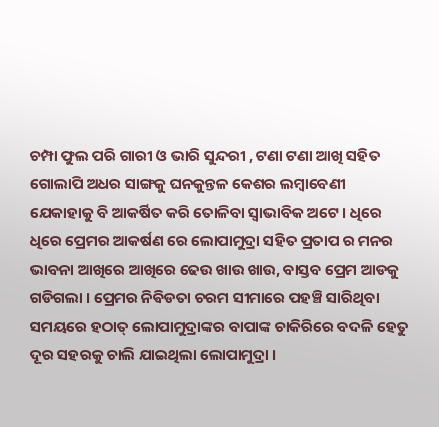ଚମ୍ପା ଫୁଲ ପରି ଗାରୀ ଓ ଭାରି ସୁନ୍ଦରୀ , ଟଣା ଟଣା ଆଖି ସହିତ ଗୋଲାପି ଅଧର ସାଙ୍ଗକୁ ଘନକୁନ୍ତଳ କେଶର ଲମ୍ବାବେଣୀ ଯେକାହାକୁ ବି ଆକର୍ଷିତ କରି ତୋଳିବା ସ୍ବାଭାବିକ ଅଟେ । ଧିରେ ଧିରେ ପ୍ରେମର ଆକର୍ଷଣ ରେ ଲୋପାମୁଦ୍ରା ସହିତ ପ୍ରତାପ ର ମନର ଭାବନା ଆଖିରେ ଆଖିରେ ଢେଉ ଖାଉ ଖାଉ, ବାସ୍ତବ ପ୍ରେମ ଆଡକୁ ଗଡିଗଲା । ପ୍ରେମର ନିଵିଡତା ଚରମ ସୀମାରେ ପହଞ୍ଚି ସାରିଥିବା ସମୟରେ ହଠାତ୍ ଲୋପାମୁଦ୍ରାଙ୍କର ବାପାଙ୍କ ଚାକିରିରେ ବଦଳି ହେତୁ ଦୂର ସହରକୁ ଚାଲି ଯାଇଥିଲା ଲୋପାମୁଦ୍ରା ।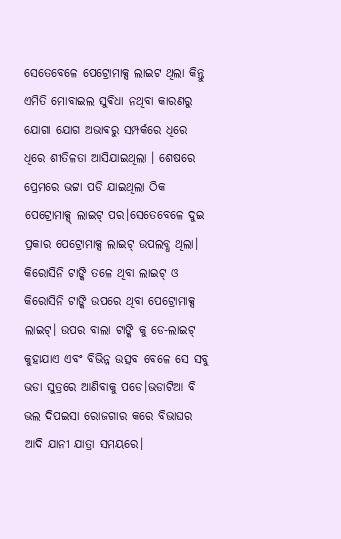ସେତେବେଳେ ପେଟ୍ରୋମାକ୍ସ ଲାଇଟ ଥିଲା କିନ୍ତୁ ଏମିତି ମୋବାଇଲ ସୁଵିଧା ନଥିବା କାରଣରୁ ଯୋଗା ଯୋଗ ଅଭାଵରୁ ସମ୍ପର୍କରେ ଧିରେ ଧିରେ ଶୀତିଳତା ଆସିଯାଇଥିଲା । ଶେଷରେ ପ୍ରେମରେ ଭଟ୍ଟା ପଡି ଯାଇଥିଲା ଠିକ ପେଟ୍ରୋମାକ୍ସ୍‌ ଲାଇଟ୍‌ ପର।ସେତେବେଳେ ଦୁଇ ପ୍ରକାର ପେଟ୍ରୋମାକ୍ସ ଲାଇଟ୍‌ ଉପଲବ୍ଧ ଥିଲା। କିରୋସିନି ଟାଙ୍କି ତଳେ ଥିବା ଲାଇଟ୍‌ ଓ କିରୋସିନି ଟାଙ୍କି ଉପରେ ଥିବା ପେଟ୍ରୋମାକ୍ସ ଲାଇଟ୍‌। ଉପର ବାଲା ଟାଙ୍କି କୁ ଡେ-ଲାଇଟ୍ କୁହାଯାଏ ଏବଂ ବିଭିନ୍ନ ଉତ୍ସବ ବେଳେ ସେ ସବୁ ଭଡା ସୁତ୍ରରେ ଆଣିବାକୁ ପଡେ।ଭଡାଟିଆ ବି ଭଲ ଦିପଇସା ରୋଜଗାର କରେ ବିଭାଘର ଆଦି ଯାନୀ ଯାତ୍ରା ସମୟରେ।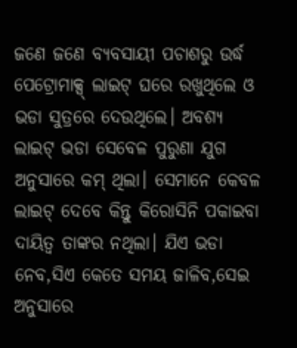ଜଣେ ଜଣେ ବ୍ୟବସାୟୀ ପଚାଶରୁ ଉର୍ଦ୍ଧ ପେଟ୍ରୋମାକ୍ସ୍‌ ଲାଇଟ୍‌ ଘରେ ରଖୁଥିଲେ ଓ ଭଡା ସୁତ୍ରରେ ଦେଉଥିଲେ। ଅବଶ୍ଯ ଲାଇଟ୍‌ ଭଡା ସେବେଳ ପୁରୁଣା ଯୁଗ ଅନୁସାରେ କମ୍‌ ଥିଲା। ସେମାନେ କେବଳ ଲାଇଟ୍‌ ଦେବେ କିନ୍ତୁ କିରୋସିନି ପକାଇବା ଦାୟିତ୍ବ ତାଙ୍କର ନଥିଲା। ଯିଏ ଭଡା ନେବ,ସିଏ କେତେ ସମୟ ଜାଳିବ,ସେଇ ଅନୁସାରେ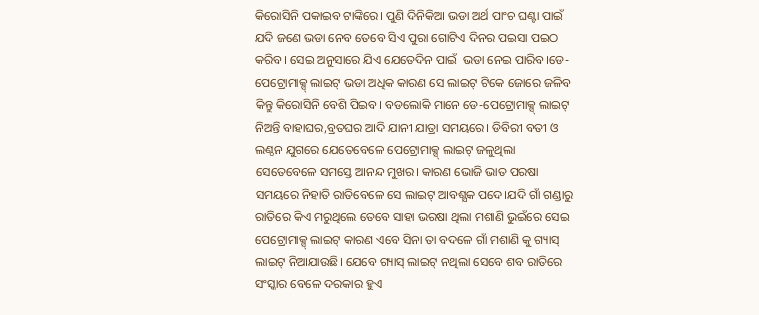କିରୋସିନି ପକାଇବ ଟାଙ୍କିରେ। ପୁଣି ଦିନିକିଆ ଭଡା ଅର୍ଥ ପାଂଚ ଘଣ୍ଟା ପାଇଁ ଯଦି ଜଣେ ଭଡା ନେବ ତେବେ ସିଏ ପୁରା ଗୋଟିଏ ଦିନର ପଇସା ପଇଠ କରିବ। ସେଇ ଅନୁସାରେ ଯିଏ ଯେତେଦିନ ପାଇଁ  ଭଡା ନେଇ ପାରିବ।ଡେ-ପେଟ୍ରୋମାକ୍ସ୍‌ ଲାଇଟ୍‌ ଭଡା ଅଧିକ କାରଣ ସେ ଲାଇଟ୍‌ ଟିକେ ଜୋରେ ଜଳିବ କିନ୍ତୁ କିରୋସିନି ବେଶି ପିଇବ। ବଡଲୋକି ମାନେ ଡେ-ପେଟ୍ରୋମାକ୍ସ୍‌ ଲାଇଟ୍‌ ନିଅନ୍ତି ବାହାଘର,ବ୍ରତଘର ଆଦି ଯାନୀ ଯାତ୍ରା ସମୟରେ। ଡିବିରୀ ବତୀ ଓ ଲଣ୍ଠନ ଯୁଗରେ ଯେତେବେଳେ ପେଟ୍ରୋମାକ୍ସ୍‌ ଲାଇଟ୍‌ ଜଳୁଥିଲା ସେତେବେଳେ ସମସ୍ତେ ଆନନ୍ଦ ମୁଖର। କାରଣ ଭୋଜି ଭାତ ପରଷା ସମୟରେ ନିହାତି ରାତିବେଳେ ସେ ଲାଇଟ୍‌ ଆବଶ୍ଯକ ପଦେ।ଯଦି ଗାଁ ଗଣ୍ଡାରୁ ରାତିରେ କିଏ ମରୁଥିଲେ ତେବେ ସାହା ଭରଷା ଥିଲା ମଶାଣି ଭୁଇଁରେ ସେଇ ପେଟ୍ରୋମାକ୍ସ୍‌ ଲାଇଟ୍‌ କାରଣ ଏବେ ସିନା ତା ବଦଳେ ଗାଁ ମଶାଣି କୁ ଗ୍ୟାସ୍‌ ଲାଇଟ୍‌ ନିଆଯାଉଛି। ଯେବେ ଗ୍ୟାସ୍‌ ଲାଇଟ୍‌ ନଥିଲା ସେବେ ଶବ ରାତିରେ ସଂସ୍କାର ବେଳେ ଦରକାର ହୁଏ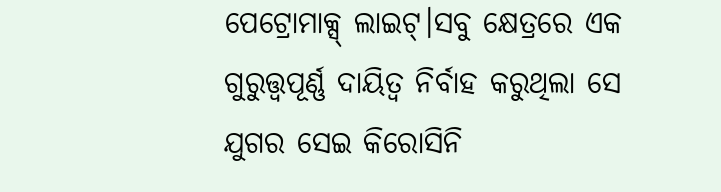ପେଟ୍ରୋମାକ୍ସ୍‌ ଲାଇଟ୍‌।ସବୁ କ୍ଷେତ୍ରରେ ଏକ ଗୁରୁତ୍ତ୍ବପୂର୍ଣ୍ଣ ଦାୟିତ୍ବ ନିର୍ବାହ କରୁଥିଲା ସେ ଯୁଗର ସେଇ କିରୋସିନି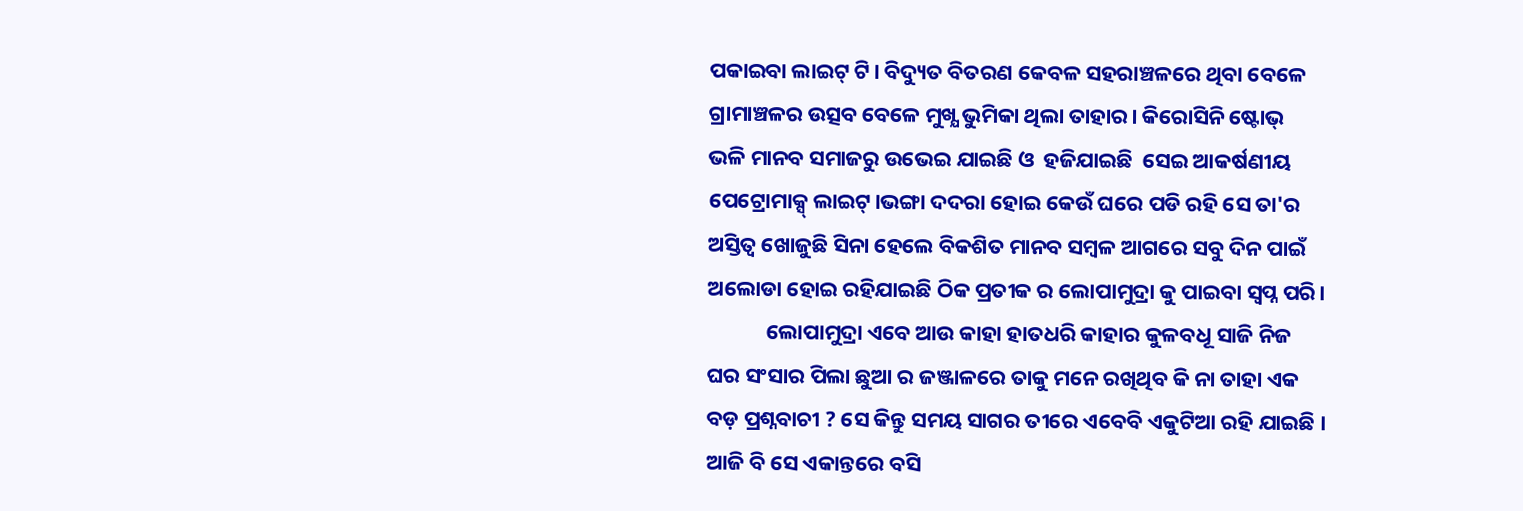ପକାଇବା ଲାଇଟ୍‌ ଟି। ବିଦ୍ୟୁତ ବିତରଣ କେବଳ ସହରାଞ୍ଚଳରେ ଥିବା ବେଳେ ଗ୍ରାମାଞ୍ଚଳର ଉତ୍ସବ ବେଳେ ମୁଖ୍ଯ ଭୁମିକା ଥିଲା ତାହାର। କିରୋସିନି ଷ୍ଟୋଭ୍‌  ଭଳି ମାନବ ସମାଜରୁ ଉଭେଇ ଯାଇଛି ଓ  ହଜିଯାଇଛି  ସେଇ ଆକର୍ଷଣୀୟ ପେଟ୍ରୋମାକ୍ସ୍‌ ଲାଇଟ୍‌।ଭଙ୍ଗା ଦଦରା ହୋଇ କେଉଁ ଘରେ ପଡି ରହି ସେ ତା'ର ଅସ୍ତିତ୍ୱ ଖୋଜୁଛି ସିନା ହେଲେ ବିକଶିତ ମାନବ ସମ୍ବଳ ଆଗରେ ସବୁ ଦିନ ପାଇଁ ଅଲୋଡା ହୋଇ ରହିଯାଇଛି ଠିକ ପ୍ରତୀକ ର ଲୋପାମୁଦ୍ରା କୁ ପାଇବା ସ୍ବପ୍ନ ପରି।
            ଲୋପାମୁଦ୍ରା ଏବେ ଆଉ କାହା ହାତଧରି କାହାର କୁଳବଧୂ ସାଜି ନିଜ ଘର ସଂସାର ପିଲା ଛୁଆ ର ଜଞ୍ଜାଳରେ ତାକୁ ମନେ ରଖିଥିବ କି ନା ତାହା ଏକ ବଡ଼ ପ୍ରଶ୍ନବାଚୀ ? ସେ କିନ୍ତୁ ସମୟ ସାଗର ତୀରେ ଏବେବି ଏକୁଟିଆ ରହି ଯାଇଛି । ଆଜି ବି ସେ ଏକାନ୍ତରେ ବସି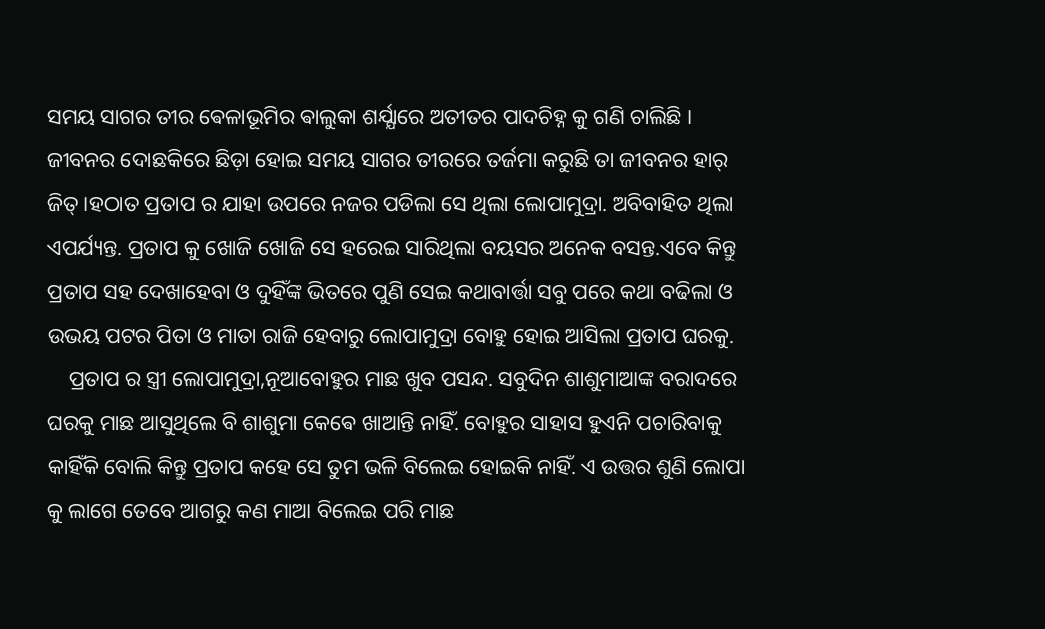ସମୟ ସାଗର ତୀର ଵେଳାଭୂମିର ଵାଲୁକା ଶର୍ଯ୍ଯାରେ ଅତୀତର ପାଦଚିହ୍ନ କୁ ଗଣି ଚାଲିଛି । ଜୀବନର ଦୋଛକିରେ ଛିଡ଼ା ହୋଇ ସମୟ ସାଗର ତୀରରେ ତର୍ଜମା କରୁଛି ତା ଜୀବନର ହାର୍ ଜିତ୍।ହଠାତ ପ୍ରତାପ ର ଯାହା ଉପରେ ନଜର ପଡିଲା ସେ ଥିଲା ଲୋପାମୁଦ୍ରା. ଅବିବାହିତ ଥିଲା ଏପର୍ଯ୍ୟନ୍ତ. ପ୍ରତାପ କୁ ଖୋଜି ଖୋଜି ସେ ହରେଇ ସାରିଥିଲା ବୟସର ଅନେକ ବସନ୍ତ.ଏବେ କିନ୍ତୁ ପ୍ରତାପ ସହ ଦେଖାହେବା ଓ ଦୁହିଁଙ୍କ ଭିତରେ ପୁଣି ସେଇ କଥାବାର୍ତ୍ତା ସବୁ ପରେ କଥା ବଢିଲା ଓ ଉଭୟ ପଟର ପିତା ଓ ମାତା ରାଜି ହେବାରୁ ଲୋପାମୁଦ୍ରା ବୋହୁ ହୋଇ ଆସିଲା ପ୍ରତାପ ଘରକୁ.
    ପ୍ରତାପ ର ସ୍ତ୍ରୀ ଲୋପାମୁଦ୍ରା,ନୂଆବୋହୁର ମାଛ ଖୁବ ପସନ୍ଦ. ସବୁଦିନ ଶାଶୁମାଆଙ୍କ ବରାଦରେ ଘରକୁ ମାଛ ଆସୁଥିଲେ ବି ଶାଶୁମା କେଵେ ଖାଆନ୍ତି ନାହିଁ. ବୋହୁର ସାହାସ ହୁଏନି ପଚାରିବାକୁ କାହିଁକି ବୋଲି କିନ୍ତୁ ପ୍ରତାପ କହେ ସେ ତୁମ ଭଳି ବିଲେଇ ହୋଇକି ନାହିଁ. ଏ ଉତ୍ତର ଶୁଣି ଲୋପା କୁ ଲାଗେ ତେବେ ଆଗରୁ କଣ ମାଆ ବିଲେଇ ପରି ମାଛ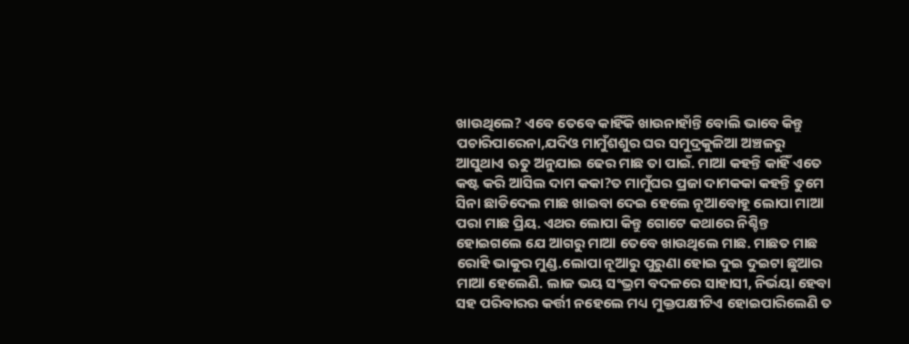ଖାଉଥିଲେ? ଏବେ ତେବେ କାହିଁକି ଖାଉନାହାଁନ୍ତି ବୋଲି ଭାବେ କିନ୍ତୁ ପଚାରିପାରେନା,ଯଦିଓ ମାମୁଁଶଶୁର ଘର ସମୁଦ୍ରକୁଳିଆ ଅଞ୍ଚଳରୁ ଆସୁଥାଏ ଋତୁ ଅନୁଯାଇ ଢେର ମାଛ ତା ପାଇଁ. ମାଆ କହନ୍ତି କାହିଁ ଏତେ କଷ୍ଟ କରି ଆସିଲ ଦାମ କକା?ତ ମାମୁଁଘର ପ୍ରଜା ଦାମକକା କହନ୍ତି ତୁମେ ସିନା ଛାଡିଦେଲ ମାଛ ଖାଇବା ଦେଇ ହେଲେ ନୂଆବୋହୂ ଲୋପା ମାଆ ପରା ମାଛ ପ୍ରିୟ. ଏଥର ଲୋପା କିନ୍ତୁ ଗୋଟେ କଥାରେ ନିଶ୍ଚିନ୍ତ ହୋଇଗଲେ ଯେ ଆଗରୁ ମାଆ ତେବେ ଖାଉଥିଲେ ମାଛ. ମାଛତ ମାଛ ରୋହି ଭାକୁର ମୁଣ୍ଡ.ଲୋପା ନୂଆରୁ ପୁରୁଣା ହୋଇ ଦୁଇ ଦୁଇଟା ଛୁଆର ମାଆ ହେଲେଣି. ଲାଜ ଭୟ ସଂଭ୍ରମ ବଦଳରେ ସାହାସୀ, ନିର୍ଭୟା ହେବା ସହ ପରିବାରର କର୍ତ୍ତୀ ନହେଲେ ମଧ୍ୟ ମୁକ୍ତପକ୍ଷୀଟିଏ ହୋଇପାରିଲେଣି ତ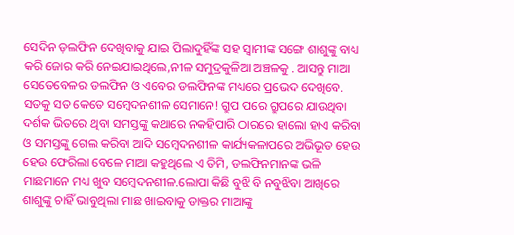ସେଦିନ ଡ଼ଲଫିନ ଦେଖିବାକୁ ଯାଇ ପିଲାଦୁହିଁଙ୍କ ସହ ସ୍ୱାମୀଙ୍କ ସଙ୍ଗେ ଶାଶୁଙ୍କୁ ବାଧ୍ୟ କରି ଜୋର କରି ନେଇଯାଇଥିଲେ,ନୀଳ ସମୁଦ୍ରକୁଳିଆ ଅଞ୍ଚଳକୁ . ଆସନ୍ତୁ ମାଆ ସେତେବେଳର ଡଲଫିନ ଓ ଏବେର ଡଲଫିନଙ୍କ ମଧ୍ୟରେ ପ୍ରଭେଦ ଦେଖିବେ. ସତକୁ ସତ କେତେ ସମ୍ବେଦନଶୀଳ ସେମାନେ! ଗ୍ରୁପ ପରେ ଗ୍ରୁପରେ ଯାଉଥିବା ଦର୍ଶକ ଭିତରେ ଥିବା ସମସ୍ତଙ୍କୁ କଥାରେ ନକହିପାରି ଠାରରେ ହାଲୋ ହାଏ କରିବା ଓ ସମସ୍ତଙ୍କୁ ଗେଲ କରିବା ଆଦି ସମ୍ବେଦନଶୀଳ କାର୍ଯ୍ୟକଳାପରେ ଅଭିଭୂତ ହେଉ ହେଉ ଫେରିଲା ବେଳେ ମାଆ କହୁଥିଲେ ଏ ତିମି, ଡଲଫିନମାନଙ୍କ ଭଳି ମାଛମାନେ ମଧ୍ୟ ଖୁବ ସମ୍ବେଦନଶୀଳ.ଲୋପା କିଛି ବୁଝି ବି ନବୁଝିବା ଆଖିରେ ଶାଶୁଙ୍କୁ ଚାହିଁ ଭାବୁଥିଲା ମାଛ ଖାଇବାକୁ ଡାକ୍ତର ମାଆଙ୍କୁ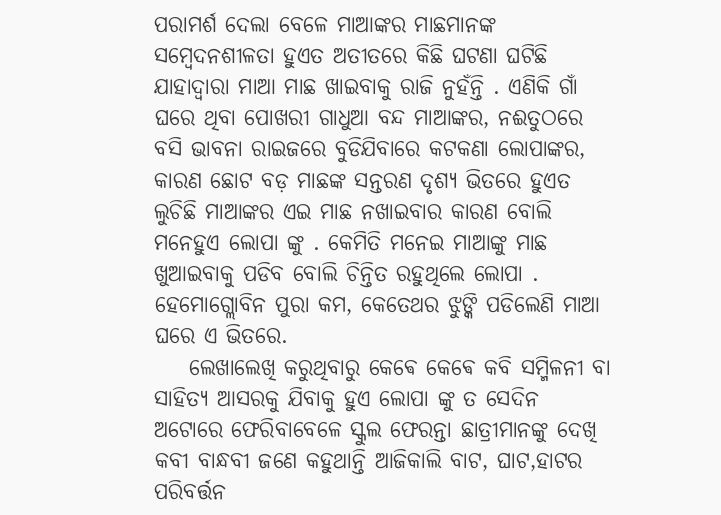ପରାମର୍ଶ ଦେଲା ବେଳେ ମାଆଙ୍କର ମାଛମାନଙ୍କ ସମ୍ବେଦନଶୀଳତା ହୁଏତ ଅତୀତରେ କିଛି ଘଟଣା ଘଟିଛି ଯାହାଦ୍ୱାରା ମାଆ ମାଛ ଖାଇବାକୁ ରାଜି ନୁହଁନ୍ତି . ଏଣିକି ଗାଁ ଘରେ ଥିବା ପୋଖରୀ ଗାଧୁଆ ବନ୍ଦ ମାଆଙ୍କର, ନଈତୁଠରେ ବସି ଭାବନା ରାଇଜରେ ବୁଡିଯିବାରେ କଟକଣା ଲୋପାଙ୍କର, କାରଣ ଛୋଟ ବଡ଼ ମାଛଙ୍କ ସନ୍ତରଣ ଦୃଶ୍ୟ ଭିତରେ ହୁଏତ ଲୁଚିଛି ମାଆଙ୍କର ଏଇ ମାଛ ନଖାଇବାର କାରଣ ବୋଲି ମନେହୁଏ ଲୋପା ଙ୍କୁ . କେମିତି ମନେଇ ମାଆଙ୍କୁ ମାଛ ଖୁଆଇବାକୁ ପଡିବ ବୋଲି ଚିନ୍ତିତ ରହୁଥିଲେ ଲୋପା . ହେମୋଗ୍ଲୋବିନ ପୁରା କମ, କେତେଥର ଝୁଙ୍କି ପଡିଲେଣି ମାଆ ଘରେ ଏ ଭିତରେ.
    ଲେଖାଲେଖି କରୁଥିବାରୁ କେଵେ କେଵେ କବି ସମ୍ମିଳନୀ ବା ସାହିତ୍ୟ ଆସରକୁ ଯିବାକୁ ହୁଏ ଲୋପା ଙ୍କୁ ତ ସେଦିନ ଅଟୋରେ ଫେରିବାବେଳେ ସ୍କୁଲ ଫେରନ୍ତା ଛାତ୍ରୀମାନଙ୍କୁ ଦେଖି କବୀ ବାନ୍ଧବୀ ଜଣେ କହୁଥାନ୍ତି ଆଜିକାଲି ବାଟ, ଘାଟ,ହାଟର ପରିବର୍ତ୍ତନ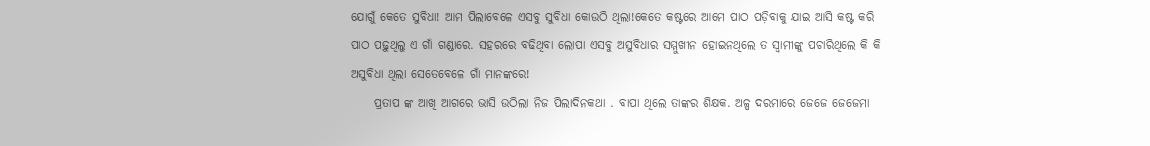ଯୋଗୁଁ କେତେ ସୁବିଧା! ଆମ ପିଲାବେଳେ ଏସବୁ ସୁବିଧା କୋଉଠି ଥିଲା!କେତେ କଷ୍ଟରେ ଆମେ ପାଠ ପଡ଼ିବାକୁ ଯାଇ ଆସି କଷ୍ଟ କରି ପାଠ ପଢ଼ୁଥିଲୁ ଏ ଗାଁ ଗଣ୍ଡାରେ. ସହରରେ ବଢିଥିବା ଲୋପା ଏସବୁ ଅସୁବିଧାର ସମ୍ମୁଖୀନ ହୋଇନଥିଲେ ତ ସ୍ୱାମୀଙ୍କୁ ପଚାରିଥିଲେ କି କି ଅସୁବିଧା ଥିଲା ସେତେବେଳେ ଗାଁ ମାନଙ୍କରେ!
     ପ୍ରତାପ ଙ୍କ ଆଖି ଆଗରେ ଭାସି ଉଠିଲା ନିଜ ପିଲାଦିନକଥା . ବାପା ଥିଲେ ତାଙ୍କର ଶିକ୍ଷକ. ଅଳ୍ପ ଦରମାରେ ଜେଜେ ଜେଜେମା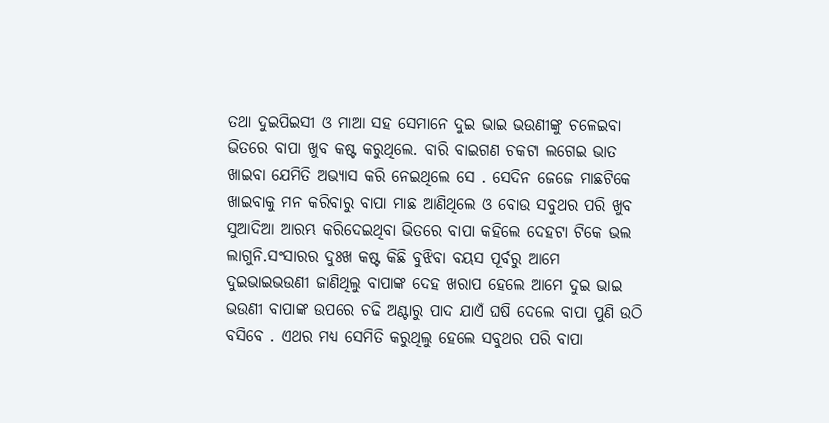ତଥା ଦୁଇପିଇସୀ ଓ ମାଆ ସହ ସେମାନେ ଦୁଇ ଭାଇ ଭଉଣୀଙ୍କୁ ଚଳେଇବା ଭିତରେ ବାପା ଖୁବ କଷ୍ଟ କରୁଥିଲେ. ବାରି ବାଇଗଣ ଚକଟା ଲଗେଇ ଭାତ ଖାଇବା ଯେମିତି ଅଭ୍ୟାସ କରି ନେଇଥିଲେ ସେ . ସେଦିନ ଜେଜେ ମାଛଟିକେ ଖାଇବାକୁ ମନ କରିବାରୁ ବାପା ମାଛ ଆଣିଥିଲେ ଓ ବୋଉ ସବୁଥର ପରି ଖୁବ ସୁଆଦିଆ ଆରମ୍ଭ କରିଦେଇଥିବା ଭିତରେ ବାପା କହିଲେ ଦେହଟା ଟିକେ ଭଲ ଲାଗୁନି.ସଂସାରର ଦୁଃଖ କଷ୍ଟ କିଛି ବୁଝିବା ବୟସ ପୂର୍ବରୁ ଆମେ ଦୁଇଭାଇଭଉଣୀ ଜାଣିଥିଲୁ ବାପାଙ୍କ ଦେହ ଖରାପ ହେଲେ ଆମେ ଦୁଇ ଭାଇ ଭଉଣୀ ବାପାଙ୍କ ଉପରେ ଚଢି ଅଣ୍ଟାରୁ ପାଦ ଯାଏଁ ଘଷି ଦେଲେ ବାପା ପୁଣି ଉଠି ବସିବେ . ଏଥର ମଧ୍ୟ ସେମିତି କରୁଥିଲୁ ହେଲେ ସବୁଥର ପରି ବାପା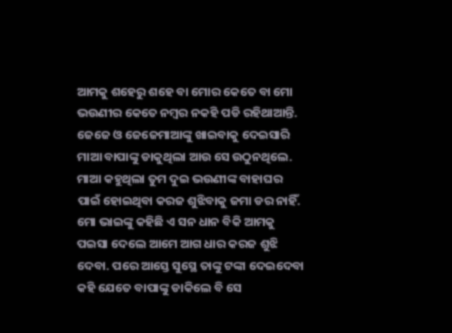ଆମକୁ ଶହେରୁ ଶହେ ବା ମୋର କେତେ ବା ମୋ ଭଉଣୀର କେତେ ନମ୍ବର ନକହି ପଡି ରହିଥାଆନ୍ତି. ଜେଜେ ଓ ଜେଜେମାଆଙ୍କୁ ଖାଇବାକୁ ଦେଇସାରି ମାଆ ବାପାଙ୍କୁ ଡାକୁଥିଲା ଆଉ ସେ ଉଠୁନଥିଲେ. ମାଆ କହୁଥିଲା ତୁମ ଦୁଇ ଭଉଣୀଙ୍କ ବାହାଘର ପାଇଁ ହୋଇଥିବା କରଜ ଶୁଝିବାକୁ ଜମା ଡର ନାହିଁ. ମୋ ଭାଇଙ୍କୁ କହିଛି ଏ ସନ ଧାନ ବିକି ଆମକୁ ପଇସା ଦେଲେ ଆମେ ଆଗ ଧାର କରଜ ଶୁଝି ଦେବା. ପରେ ଆସ୍ତେ ସୁସ୍ଥେ ତାଙ୍କୁ ଟଙ୍କା ଦେଇଦେବା କହି ଯେତେ ବାପାଙ୍କୁ ଡାକିଲେ ବି ସେ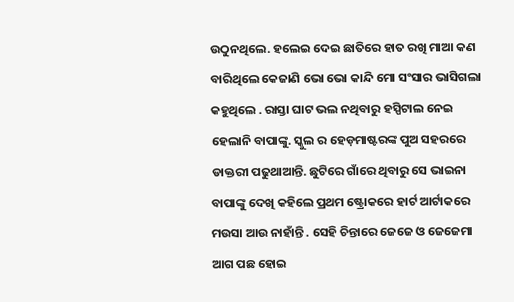ଉଠୁନଥିଲେ. ହଲେଇ ଦେଇ ଛାତିରେ ହାତ ରଖି ମାଆ କଣ ବାରିଥିଲେ କେଜାଣି ଭୋ ଭୋ କାନ୍ଦି ମୋ ସଂସାର ଭାସିଗଲା କହୁଥିଲେ . ରାସ୍ତା ଘାଟ ଭଲ ନଥିବାରୁ ହସ୍ପିଟାଲ ନେଇ ହେଲାନି ବାପାଙ୍କୁ. ସ୍କୁଲ ର ହେଡ଼ମାଷ୍ଟରଙ୍କ ପୁଅ ସହରରେ ଡାକ୍ତରୀ ପଢୁଥାଆନ୍ତି. ଛୁଟିରେ ଗାଁରେ ଥିବାରୁ ସେ ଭାଇନା ବାପାଙ୍କୁ ଦେଖି କହିଲେ ପ୍ରଥମ ଷ୍ଟ୍ରୋକରେ ହାର୍ଟ ଆର୍ଟାକରେ ମଉସା ଆଉ ନାହାଁନ୍ତି . ସେହି ଚିନ୍ତାରେ ଜେଜେ ଓ ଜେଜେମା ଆଗ ପଛ ହୋଇ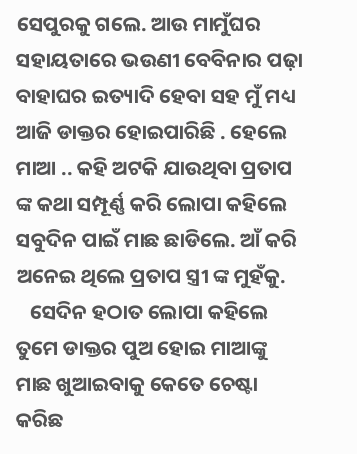ସେପୁରକୁ ଗଲେ. ଆଉ ମାମୁଁଘର ସହାୟତାରେ ଭଉଣୀ ବେବିନାର ପଢ଼ା ବାହାଘର ଇତ୍ୟାଦି ହେବା ସହ ମୁଁ ମଧ୍ୟ ଆଜି ଡାକ୍ତର ହୋଇପାରିଛି . ହେଲେ ମାଆ .. କହି ଅଟକି ଯାଉଥିବା ପ୍ରତାପ ଙ୍କ କଥା ସମ୍ପୂର୍ଣ୍ଣ କରି ଲୋପା କହିଲେ ସବୁଦିନ ପାଇଁ ମାଛ ଛାଡିଲେ. ଆଁ କରି ଅନେଇ ଥିଲେ ପ୍ରତାପ ସ୍ତ୍ରୀ ଙ୍କ ମୁହଁକୁ.
   ସେଦିନ ହଠାତ ଲୋପା କହିଲେ ତୁମେ ଡାକ୍ତର ପୁଅ ହୋଇ ମାଆଙ୍କୁ ମାଛ ଖୁଆଇବାକୁ କେତେ ଚେଷ୍ଟା କରିଛ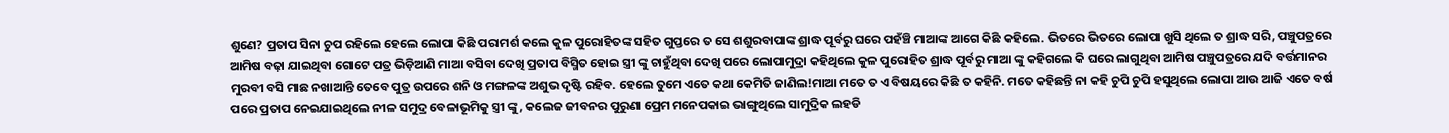ଶୁଣେ? ପ୍ରତାପ ସିନା ଚୁପ ରହିଲେ ହେଲେ ଲୋପା କିଛି ପରାମର୍ଶ କଲେ କୁଳ ପୁରୋହିତଙ୍କ ସହିତ ଗୁପ୍ତରେ ତ ସେ ଶଶୁରବାପାଙ୍କ ଶ୍ରାଦ୍ଧ ପୂର୍ବରୁ ଘରେ ପହଁଞ୍ଚି ମାଆଙ୍କ ଆଗେ କିଛି କହିଲେ. ଭିତରେ ଭିତରେ ଲୋପା ଖୁସି ଥିଲେ ତ ଶ୍ରାଦ୍ଧ ସରି, ପଞ୍ଚୁପତ୍ରରେ ଆମିଷ ବଢ଼ା ଯାଇଥିବା ଗୋଟେ ପତ୍ର ଭିଡ଼ିଆଣି ମାଆ ବସିବା ଦେଖି ପ୍ରତାପ ବିସ୍ମିତ ହୋଇ ସ୍ତ୍ରୀ ଙ୍କୁ ଚାହୁଁଥିବା ଦେଖି ପରେ ଲୋପାମୁଦ୍ରା କହିଥିଲେ କୁଳ ପୁରୋହିତ ଶ୍ରାଦ୍ଧ ପୂର୍ବରୁ ମାଆ ଙ୍କୁ କହିଗଲେ କି ଘରେ ଲାଗୁଥିବା ଆମିଷ ପଞ୍ଚୁପତ୍ରରେ ଯଦି ବର୍ତ୍ତମାନର ମୁରବୀ ବସି ମାଛ ନଖାଆନ୍ତି ତେବେ ପୁତ୍ର ଉପରେ ଶନି ଓ ମଙ୍ଗଳଙ୍କ ଅଶୁଭ ଦୃଷ୍ଟି ରହିବ. ହେଲେ ତୁମେ ଏତେ କଥା କେମିତି ଜାଣିଲ!ମାଆ ମତେ ତ ଏ ବିଷୟରେ କିଛି ତ କହିନି. ମତେ କହିଛନ୍ତି ନା କହି ଚୁପି ଚୁପି ହସୁଥିଲେ ଲୋପା ଆଉ ଆଜି ଏତେ ବର୍ଷ ପରେ ପ୍ରତାପ ନେଇଯାଇଥିଲେ ନୀଳ ସମୁଦ୍ର ବେଳାଭୂମିକୁ ସ୍ତ୍ରୀ ଙ୍କୁ, କଲେଜ ଜୀବନର ପୁରୁଣା ପ୍ରେମ ମନେପକାଇ ଭାଙ୍ଗୁଥିଲେ ସାମୁଦ୍ରିକ ଲହଡି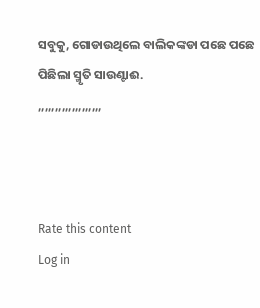ସବୁକୁ, ଗୋଡାଉଥିଲେ ବାଲିକଙ୍କଡା ପଛେ ପଛେ ପିଛିଲା ସ୍ମୃତି ସାଉଣ୍ଟାଈ.
,,,,,,,,,,,,,,,,,,,



Rate this content
Log in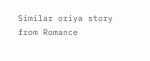Similar oriya story from Romance